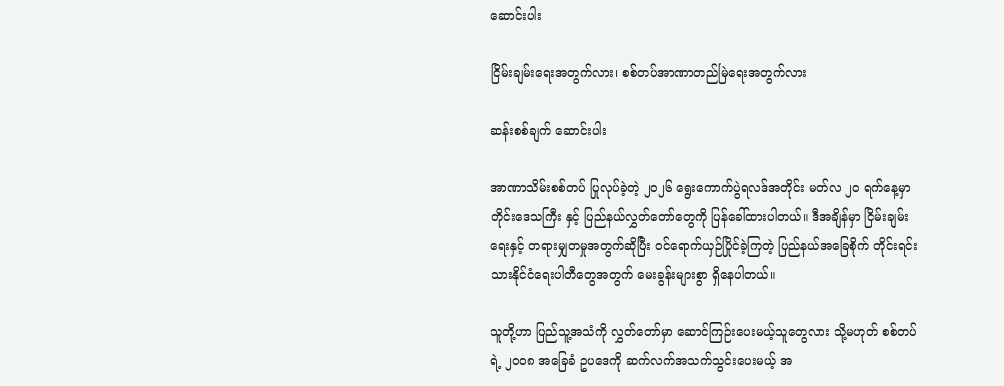ဆောင်းပါး

ငြိမ်းချမ်းရေးအတွက်လား၊ စစ်တပ်အာဏာတည်မြဲရေးအတွက်လား

ဆန်းစစ်ချက် ဆောင်းပါး

အာဏာသိမ်းစစ်တပ် ပြုလုပ်ခဲ့တဲ့ ၂၀၂၆ ရွေးကောက်ပွဲရလဒ်အတိုင်း မတ်လ ၂၀ ရက်နေ့မှာ တိုင်းဒေသကြီး နှင့် ပြည်နယ်လွှတ်တော်တွေကို ပြန်ခေါ်ထားပါတယ်။ ဒီအချိန်မှာ ငြိမ်းချမ်းရေးနှင့် တရားမျှတမှုအတွက်ဆိုပြီး ဝင်ရောက်ယှဉ်ပြိုင်ခဲ့ကြတဲ့ ပြည်နယ်အခြေစိုက် တိုင်းရင်းသားနိုင်ငံရေးပါတီတွေအတွက် မေးခွန်းများစွာ ရှိနေပါတယ်။

သူတို့ဟာ ပြည်သူ့အသံကို လွှတ်တော်မှာ ဆောင်ကြဉ်းပေးမယ့်သူတွေလား သို့မဟုတ် စစ်တပ်ရဲ့ ၂၀၀၈ အခြေခံ ဥပဒေကို ဆက်လက်အသက်သွင်းပေးမယ့် အ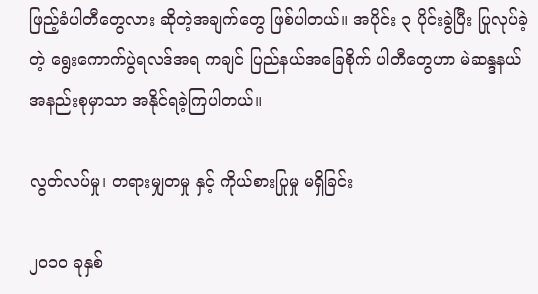ဖြည့်ခံပါတီတွေလား ဆိုတဲ့အချက်တွေ ဖြစ်ပါတယ်။ အပိုင်း ၃ ပိုင်းခွဲပြီး ပြုလုပ်ခဲ့တဲ့ ရွေးကောက်ပွဲရလဒ်အရ ကချင် ပြည်နယ်အခြေစိုက် ပါတီတွေဟာ မဲဆန္ဒနယ် အနည်းစုမှာသာ အနိုင်ရခဲ့ကြပါတယ်။

လွတ်လပ်မှု၊ တရားမျှတမှု နှင့် ကိုယ်စားပြုမှု မရှိခြင်း

၂၀၁၀ ခုနှစ်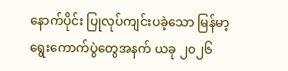နောက်ပိုင်း ပြုလုပ်ကျင်းပခဲ့သော မြန်မာ့ရွေးကောက်ပွဲတွေအနက် ယခု ၂၀၂၆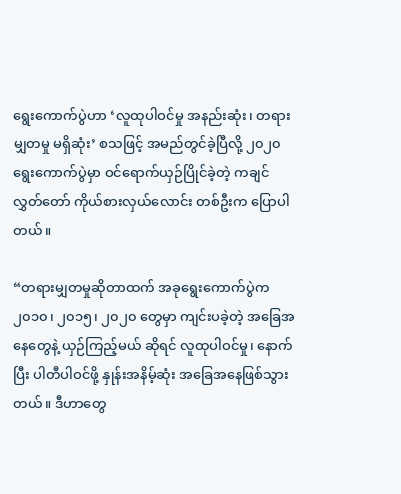ရွေးကောက်ပွဲဟာ ‘လူထုပါဝင်မှု အနည်းဆုံး၊ တရားမျှတမှု မရှိဆုံး’ စသဖြင့် အမည်တွင်ခဲ့ပြီလို့ ၂၀၂၀ ရွေးကောက်ပွဲမှာ ဝင်ရောက်ယှဉ်ပြိုင်ခဲ့တဲ့ ကချင်လွှတ်တော် ကိုယ်စားလှယ်လောင်း တစ်ဦးက ပြောပါတယ်။

“တရားမျှတမှုဆိုတာထက် အခုရွေးကောက်ပွဲက ၂၀၁၀၊ ၂၀၁၅၊ ၂၀၂၀ တွေမှာ ကျင်းပခဲ့တဲ့ အခြေအနေတွေနဲ့ ယှဉ်ကြည့်မယ် ဆိုရင် လူထုပါဝင်မှု၊ နောက်ပြီး ပါတီပါဝင်ဖို့ နှုန်းအနိမ့်ဆုံး အခြေအနေဖြစ်သွားတယ်။ ဒီဟာတွေ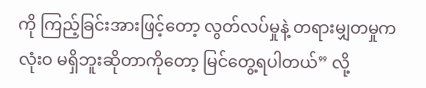ကို ကြည့်ခြင်းအားဖြင့်တော့ လွတ်လပ်မှုနဲ့ တရားမျှတမှုက လုံးဝ မရှိဘူးဆိုတာကိုတော့ မြင်တွေ့ရပါတယ်” လို့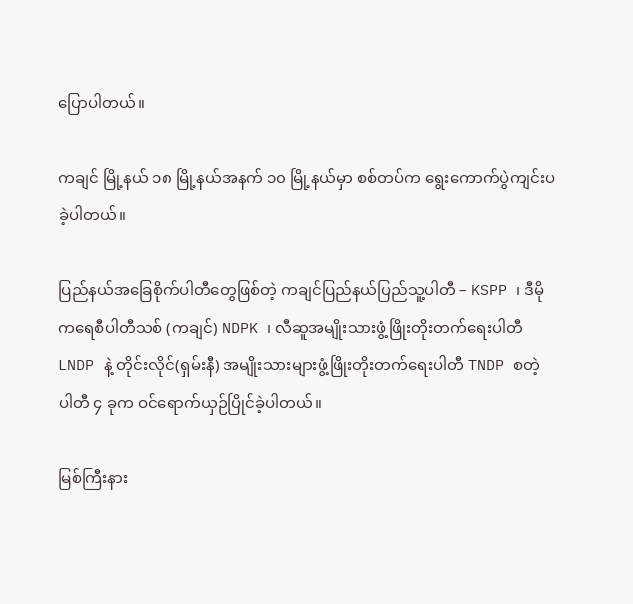ပြောပါတယ်။

ကချင် မြို့နယ် ၁၈ မြို့နယ်အနက် ၁၀ မြို့နယ်မှာ စစ်တပ်က ရွေးကောက်ပွဲကျင်းပခဲ့ပါတယ်။

ပြည်နယ်အခြေစိုက်ပါတီတွေဖြစ်တဲ့ ကချင်ပြည်နယ်ပြည်သူ့ပါတီ – KSPP ၊ ဒီမိုကရေစီပါတီသစ် (ကချင်) NDPK ၊ လီဆူအမျိုးသားဖွံ့ဖြိုးတိုးတက်ရေးပါတီ LNDP နဲ့ တိုင်းလိုင်(ရှမ်းနီ) အမျိုးသားများဖွံ့ဖြိုးတိုးတက်ရေးပါတီ TNDP စတဲ့  ပါတီ ၄ ခုက ဝင်ရောက်ယှဉ်ပြိုင်ခဲ့ပါတယ်။

မြစ်ကြီးနား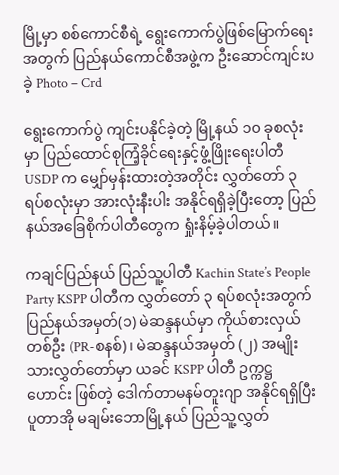မြို့မှာ စစ်ကောင်စီရဲ့ ရွေးကောက်ပွဲဖြစ်မြောက်ရေးအတွက် ပြည်နယ်ကောင်စီအဖွဲ့က ဦးဆောင်ကျင်းပခဲ့ Photo – Crd

ရွေးကောက်ပွဲ ကျင်းပနိုင်ခဲ့တဲ့ မြို့နယ် ၁၀ ခုစလုံးမှာ ပြည်ထောင်စုကြံ့ခိုင်ရေးနှင့်ဖွံ့ဖြိုးရေးပါတီ USDP က မျှော်မှန်းထားတဲ့အတိုင်း လွှတ်တော် ၃ ရပ်စလုံးမှာ အားလုံးနီးပါး အနိုင်ရရှိခဲ့ပြီးတော့ ပြည်နယ်အခြေစိုက်ပါတီတွေက ရှုံးနိမ့်ခဲ့ပါတယ်။

ကချင်ပြည်နယ် ပြည်သူ့ပါတီ Kachin State’s People Party KSPP ပါတီက လွှတ်တော် ၃ ရပ်စလုံးအတွက် ပြည်နယ်အမှတ်(၁) မဲဆန္ဒနယ်မှာ ကိုယ်စားလှယ်တစ်ဦး (PR-စနစ်)၊ မဲဆန္ဒနယ်အမှတ် (၂) အမျိုးသားလွှတ်တော်မှာ ယခင် KSPP ပါတီ ဥက္ကဋ္ဌ ဟောင်း ဖြစ်တဲ့ ဒေါက်တာမနမ်တူးဂျာ အနိုင်ရရှိပြီး ပူတာအို မချမ်းဘောမြို့နယ် ပြည်သူ့လွှတ်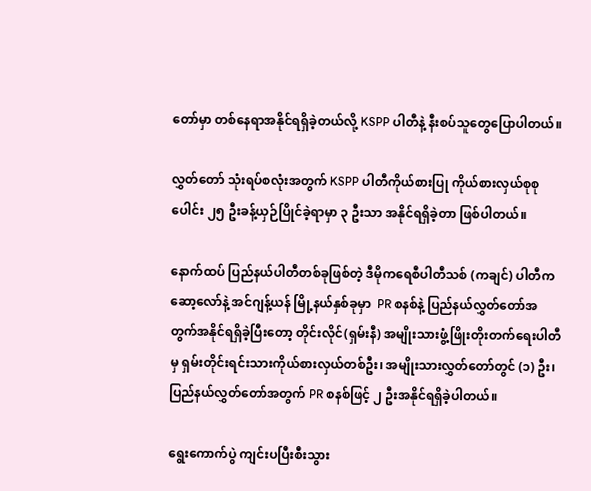တော်မှာ တစ်နေရာအနိုင်ရရှိခဲ့တယ်လို့ KSPP ပါတီနဲ့ နီးစပ်သူတွေပြောပါတယ်။

လွှတ်တော် သုံးရပ်စလုံးအတွက် KSPP ပါတီကိုယ်စားပြု ကိုယ်စားလှယ်စုစုပေါင်း ၂၅ ဦးခန့်ယှဉ်ပြိုင်ခဲ့ရာမှာ ၃ ဦးသာ အနိုင်ရရှိခဲ့တာ ဖြစ်ပါတယ်။

နောက်ထပ် ပြည်နယ်ပါတီတစ်ခုဖြစ်တဲ့ ဒီမိုကရေစီပါတီသစ် (ကချင်) ပါတီက ဆော့လော်နဲ့ အင်ဂျန့်ယန် မြို့နယ်နှစ်ခုမှာ  PR စနစ်နဲ့ ပြည်နယ်လွှတ်တော်အတွက်အနိုင်ရရှိခဲ့ပြီးတော့ တိုင်းလိုင်(ရှမ်းနီ) အမျိုးသားဖွံ့ဖြိုးတိုးတက်ရေးပါတီမှ ရှမ်းတိုင်းရင်းသားကိုယ်စားလှယ်တစ်ဦး၊ အမျိုးသားလွှတ်တော်တွင် (၁) ဦး၊ ပြည်နယ်လွှတ်တော်အတွက် PR စနစ်ဖြင့် ၂ ဦးအနိုင်ရရှိခဲ့ပါတယ်။

ရွေးကောက်ပွဲ ကျင်းပပြီးစီးသွား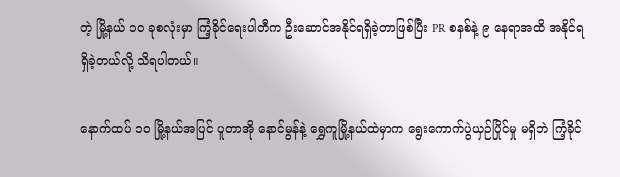တဲ့ မြို့နယ် ၁၀ ခုစလုံးမှာ ကြံ့ခိုင်ရေးပါတီက ဦးဆောင်အနိုင်ရရှိခဲ့တာဖြစ်ပြီး PR စနစ်နဲ့ ၉ နေရာအထိ အနိုင်ရရှိခဲ့တယ်လို့ သိရပါတယ်။

နောက်ထပ် ၁၀ မြို့နယ်အပြင် ပူတာအို နောင်မွန်နဲ့ ရွှေကူမြို့နယ်ထဲမှာက ရွေးကောက်ပွဲယှဉ်ပြိုင်မှု မရှိဘဲ ကြံ့ခိုင်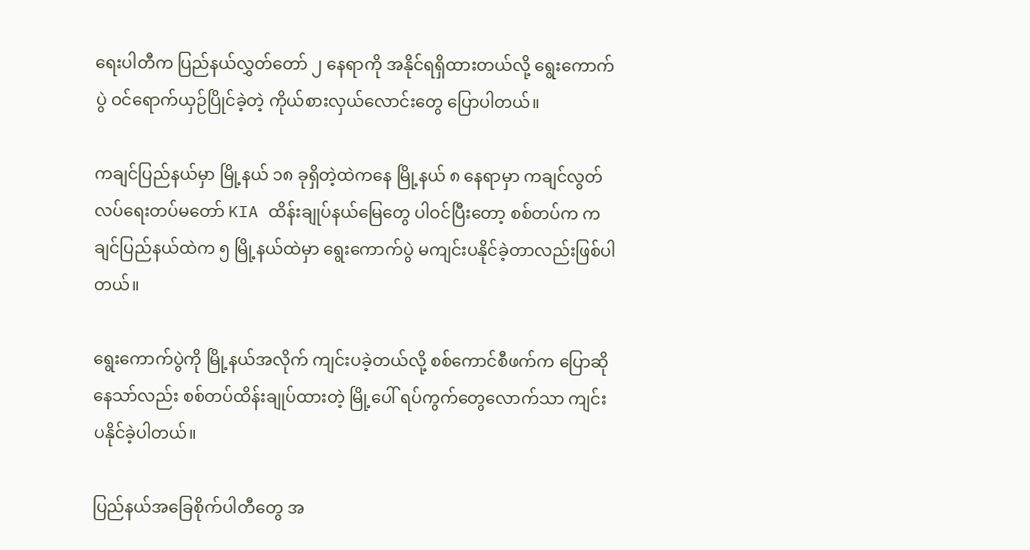ရေးပါတီက ပြည်နယ်လွှတ်တော် ၂ နေရာကို အနိုင်ရရှိထားတယ်လို့ ရွေးကောက်ပွဲ ဝင်ရောက်ယှဉ်ပြိုင်ခဲ့တဲ့ ကိုယ်စားလှယ်လောင်းတွေ ပြောပါတယ်။

ကချင်ပြည်နယ်မှာ မြို့နယ် ၁၈ ခုရှိတဲ့ထဲကနေ မြို့နယ် ၈ နေရာမှာ ကချင်လွတ်လပ်ရေးတပ်မတော် KIA ထိန်းချုပ်နယ်မြေတွေ ပါဝင်ပြီးတော့ စစ်တပ်က ကချင်ပြည်နယ်ထဲက ၅ မြို့နယ်ထဲမှာ ရွေးကောက်ပွဲ မကျင်းပနိုင်ခဲ့တာလည်းဖြစ်ပါတယ်။

ရွေးကောက်ပွဲကို မြို့နယ်အလိုက် ကျင်းပခဲ့တယ်လို့ စစ်ကောင်စီဖက်က ပြောဆိုနေသာ်လည်း စစ်တပ်ထိန်းချုပ်ထားတဲ့ မြို့ပေါ် ရပ်ကွက်တွေလောက်သာ ကျင်းပနိုင်ခဲ့ပါတယ်။

ပြည်နယ်အခြေစိုက်ပါတီတွေ အ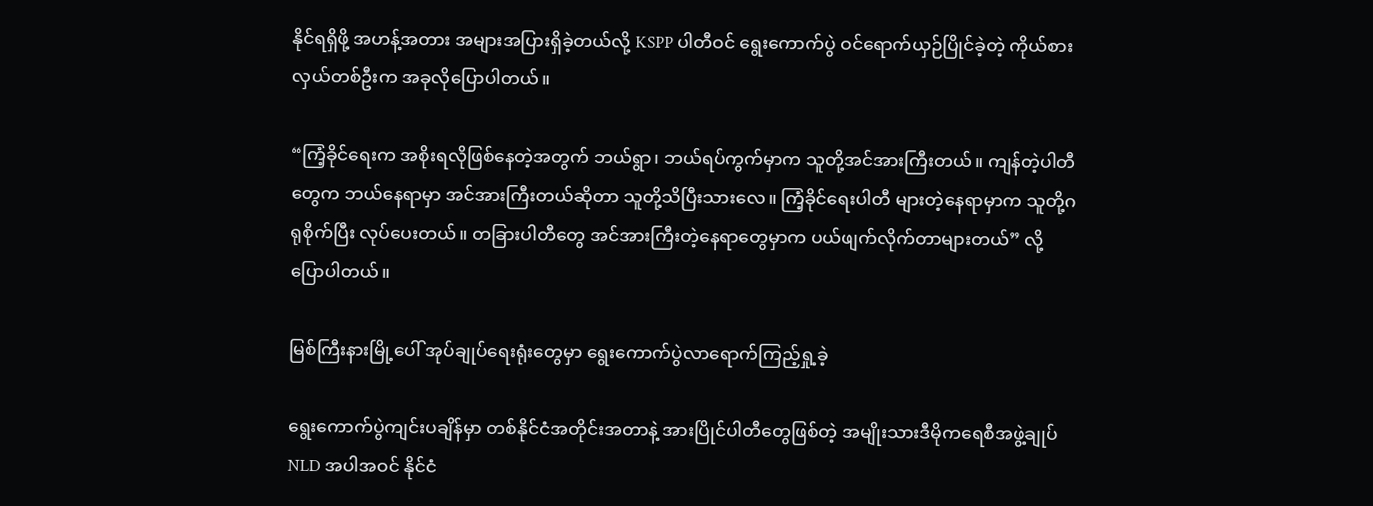နိုင်ရရှိဖို့ အဟန့်အတား အများအပြားရှိခဲ့တယ်လို့ KSPP ပါတီဝင် ရွေးကောက်ပွဲ ဝင်ရောက်ယှဉ်ပြိုင်ခဲ့တဲ့ ကိုယ်စားလှယ်တစ်ဦးက အခုလိုပြောပါတယ်။

“ကြံ့ခိုင်ရေးက အစိုးရလိုဖြစ်နေတဲ့အတွက် ဘယ်ရွာ၊ ဘယ်ရပ်ကွက်မှာက သူတို့အင်အားကြီးတယ်။ ကျန်တဲ့ပါတီတွေက ဘယ်နေရာမှာ အင်အားကြီးတယ်ဆိုတာ သူတို့သိပြီးသားလေ။ ကြံ့ခိုင်ရေးပါတီ များတဲ့နေရာမှာက သူတို့ဂရုစိုက်ပြီး လုပ်ပေးတယ်။ တခြားပါတီတွေ အင်အားကြီးတဲ့နေရာတွေမှာက ပယ်ဖျက်လိုက်တာများတယ်” လို့ ပြောပါတယ်။

မြစ်ကြီးနားမြို့ပေါ် အုပ်ချုပ်ရေးရုံးတွေမှာ ရွေးကောက်ပွဲလာရောက်ကြည့်ရှု့ခဲ့

ရွေးကောက်ပွဲကျင်းပချိန်မှာ တစ်နိုင်ငံအတိုင်းအတာနဲ့ အားပြိုင်ပါတီတွေဖြစ်တဲ့ အမျိုးသားဒီမိုကရေစီအဖွဲ့ချုပ် NLD အပါအဝင် နိုင်ငံ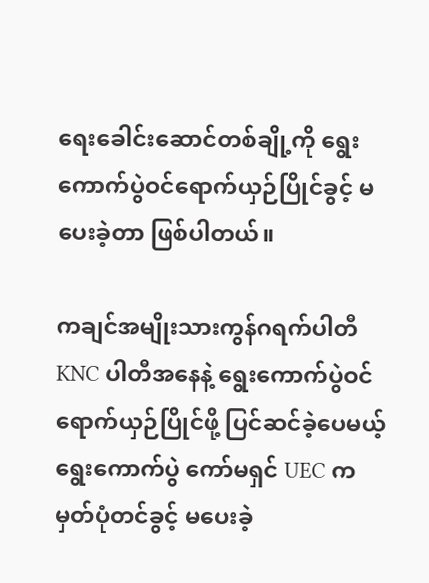ရေးခေါင်းဆောင်တစ်ချို့ကို ရွေးကောက်ပွဲဝင်ရောက်ယှဉ်ပြိုင်ခွင့် မပေးခဲ့တာ ဖြစ်ပါတယ်။

ကချင်အမျိုးသားကွန်ဂရက်ပါတီ KNC ပါတီအနေနဲ့ ရွေးကောက်ပွဲဝင်ရောက်ယှဉ်ပြိုင်ဖို့ ပြင်ဆင်ခဲ့ပေမယ့် ရွေးကောက်ပွဲ ကော်မရှင် UEC က မှတ်ပုံတင်ခွင့် မပေးခဲ့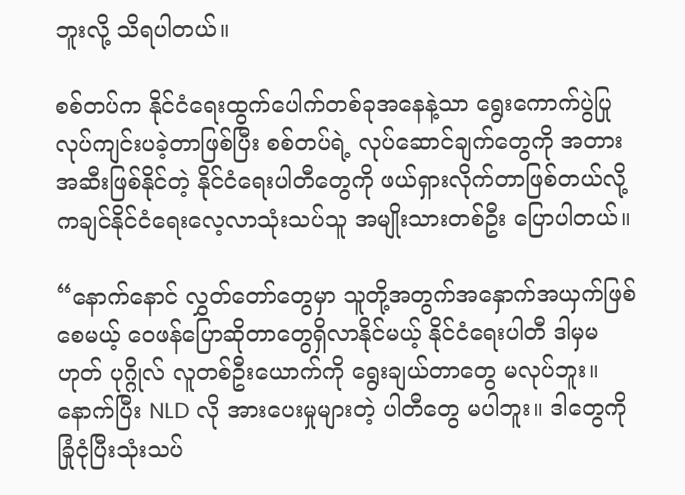ဘူးလို့ သိရပါတယ်။

စစ်တပ်က နိုင်ငံရေးထွက်ပေါက်တစ်ခုအနေနဲ့သာ ရွေးကောက်ပွဲပြုလုပ်ကျင်းပခဲ့တာဖြစ်ပြီး စစ်တပ်ရဲ့ လုပ်ဆောင်ချက်တွေကို အတားအဆီးဖြစ်နိုင်တဲ့ နိုင်ငံရေးပါတီတွေကို ဖယ်ရှားလိုက်တာဖြစ်တယ်လို့ ကချင်နိုင်ငံရေးလေ့လာသုံးသပ်သူ အမျိုးသားတစ်ဦး ပြောပါတယ်။

“နောက်နောင် လွှတ်တော်တွေမှာ သူတို့အတွက်အနှောက်အယှက်ဖြစ်စေမယ့် ဝေဖန်ပြောဆိုတာတွေရှိလာနိုင်မယ့် နိုင်ငံရေးပါတီ ဒါမှမဟုတ် ပုဂ္ဂိုလ် လူတစ်ဦးယောက်ကို ရွေးချယ်တာတွေ မလုပ်ဘူး။ နောက်ပြီး NLD လို အားပေးမှုများတဲ့ ပါတီတွေ မပါဘူး။ ဒါတွေကို ခြုံငုံပြီးသုံးသပ်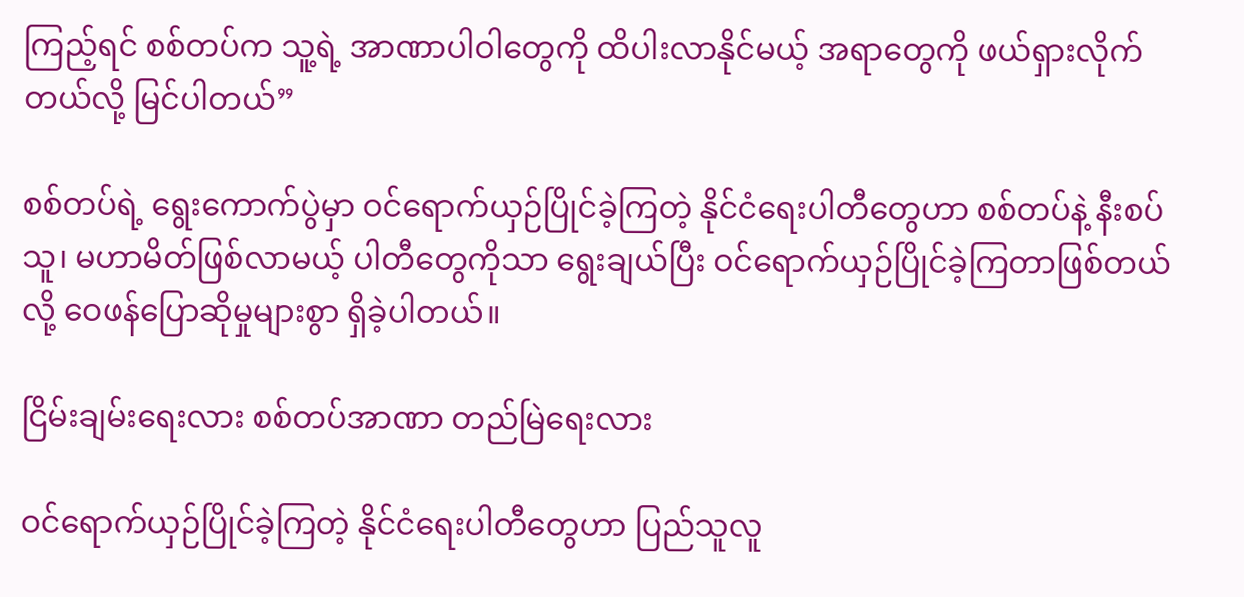ကြည့်ရင် စစ်တပ်က သူ့ရဲ့ အာဏာပါဝါတွေကို ထိပါးလာနိုင်မယ့် အရာတွေကို ဖယ်ရှားလိုက်တယ်လို့ မြင်ပါတယ်”

စစ်တပ်ရဲ့ ရွေးကောက်ပွဲမှာ ဝင်ရောက်ယှဉ်ပြိုင်ခဲ့ကြတဲ့ နိုင်ငံရေးပါတီတွေဟာ စစ်တပ်နဲ့ နီးစပ်သူ၊ မဟာမိတ်ဖြစ်လာမယ့် ပါတီတွေကိုသာ ရွေးချယ်ပြီး ဝင်ရောက်ယှဉ်ပြိုင်ခဲ့ကြတာဖြစ်တယ်လို့ ဝေဖန်ပြောဆိုမှုများစွာ ရှိခဲ့ပါတယ်။

ငြိမ်းချမ်းရေးလား စစ်တပ်အာဏာ တည်မြဲရေးလား

ဝင်ရောက်ယှဉ်ပြိုင်ခဲ့ကြတဲ့ နိုင်ငံရေးပါတီတွေဟာ ပြည်သူလူ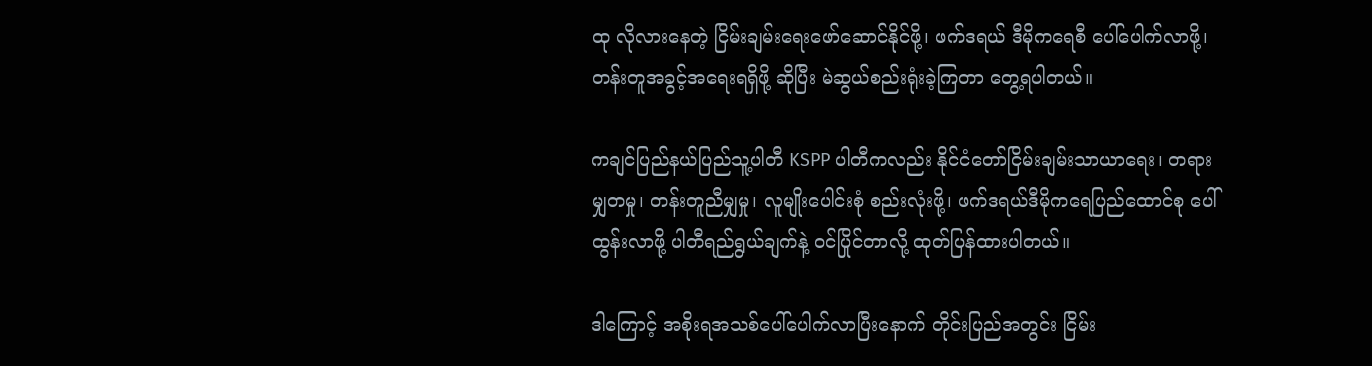ထု လိုလားနေတဲ့ ငြိမ်းချမ်းရေးဖော်ဆောင်နိုင်ဖို့၊ ဖက်ဒရယ် ဒီမိုကရေစီ ပေါ်ပေါက်လာဖို့၊ တန်းတူအခွင့်အရေးရရှိဖို့ ဆိုပြီး မဲဆွယ်စည်းရုံးခဲ့ကြတာ တွေ့ရပါတယ်။

ကချင်ပြည်နယ်ပြည်သူ့ပါတီ KSPP ပါတီကလည်း နိုင်ငံတော်ငြိမ်းချမ်းသာယာရေး၊ တရားမျှတမှု၊ တန်းတူညီမျှမှု၊ လူမျိုးပေါင်းစုံ စည်းလုံးဖို့၊ ဖက်ဒရယ်ဒီမိုကရေပြည်ထောင်စု ပေါ်ထွန်းလာဖို့ ပါတီရည်ရွယ်ချက်နဲ့ ဝင်ပြိုင်တာလို့ ထုတ်ပြန်ထားပါတယ်။

ဒါကြောင့် အစိုးရအသစ်ပေါ်ပေါက်လာပြီးနောက် တိုင်းပြည်အတွင်း ငြိမ်း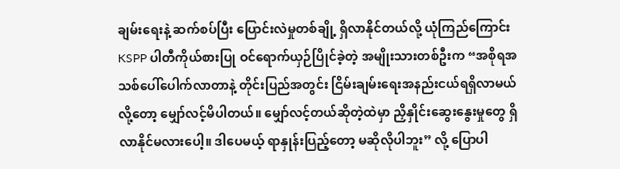ချမ်းရေးနဲ့ ဆက်စပ်ပြီး ပြောင်းလဲမှုတစ်ချို့ ရှိလာနိုင်တယ်လို့ ယုံကြည်ကြောင်း KSPP ပါတီကိုယ်စားပြု ဝင်ရောက်ယှဉ်ပြိုင်ခဲ့တဲ့ အမျိုးသားတစ်ဦးက “အစိုရအသစ်ပေါ်ပေါက်လာတာနဲ့ တိုင်းပြည်အတွင်း ငြိမ်းချမ်းရေးအနည်းငယ်ရရှိလာမယ်လို့တော့ မျှော်လင့်မိပါတယ်။ မျှော်လင့်တယ်ဆိုတဲ့ထဲမှာ ညှိနှိုင်းဆွေးနွေးမှုတွေ ရှိလာနိုင်မလားပေါ့။ ဒါပေမယ့် ရာနှုန်းပြည့်တော့ မဆိုလိုပါဘူး” လို့ ပြောပါ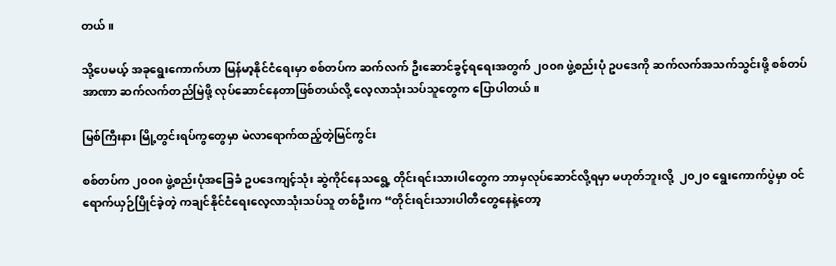တယ်။

သို့ပေမယ့် အခုရွေးကောက်ဟာ မြန်မာ့နိုင်ငံရေးမှာ စစ်တပ်က ဆက်လက် ဦးဆောင်ခွင့်ရရေးအတွက် ၂၀၀၈ ဖွဲ့စည်းပုံ ဥပဒေကို ဆက်လက်အသက်သွင်းဖို့ စစ်တပ်အာဏာ ဆက်လက်တည်မြဲဖို့ လုပ်ဆောင်နေတာဖြစ်တယ်လို့ လေ့လာသုံးသပ်သူတွေက ပြောပါတယ်။

မြစ်ကြီးနား မြို့တွင်းရပ်ကွတွေမှာ မဲလာရောက်ထည့်တဲ့မြင်ကွင်း

စစ်တပ်က ၂၀၀၈ ဖွဲ့စည်းပုံအခြေခံ ဥပဒေကျင့်သုံး ဆွဲကိုင်နေသရွေ့ တိုင်းရင်းသားပါတွေက ဘာမှလုပ်ဆောင်လို့ရမှာ မဟုတ်ဘူးလို့  ၂၀၂၀ ရွေးကောက်ပွဲမှာ ဝင်ရောက်ယှဉ်ပြိုင်ခဲ့တဲ့ ကချင်နိုင်ငံရေးလေ့လာသုံးသပ်သူ တစ်ဦးက “တိုင်းရင်းသားပါတီတွေနေနဲ့တော့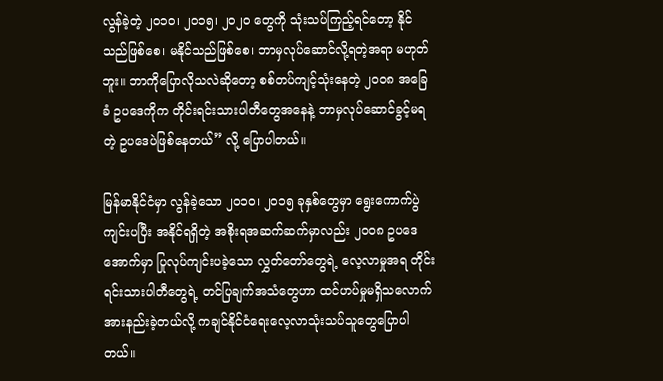လွန်ခဲ့တဲ့ ၂၀၁၀၊ ၂၀၁၅၊ ၂၀၂၀ တွေကို သုံးသပ်ကြည့်ရင်တော့ နိုင်သည်ဖြစ်စေ၊ မနိုင်သည်ဖြစ်စေ၊ ဘာမှလုပ်ဆောင်လို့ရတဲ့အရာ မဟုတ်ဘူး။ ဘာကိုပြောလိုသလဲဆိုတော့ စစ်တပ်ကျင့်သုံးနေတဲ့ ၂၀၀၈ အခြေခံ ဥပဒေကိုက တိုင်းရင်းသားပါတီတွေအနေနဲ့ ဘာမှလုပ်ဆောင်ခွင့်မရတဲ့ ဥပဒေပဲဖြစ်နေတယ်” လို့ ပြောပါတယ်။

မြန်မာနိုင်ငံမှာ လွန်ခဲ့သော ၂၀၁၀၊ ၂၀၁၅ ခုနှစ်တွေမှာ ရွေးကောက်ပွဲကျင်းပပြီး အနိုင်ရရှိတဲ့ အစိုးရအဆက်ဆက်မှာလည်း ၂၀၀၈ ဥပဒေအောက်မှာ ပြုလုပ်ကျင်းပခဲ့သော လွှတ်တော်တွေရဲ့ လေ့လာမှုအရ တိုင်းရင်းသားပါတီတွေရဲ့ တင်ပြချက်အသံတွေဟာ ထင်ဟပ်မှုမရှိသလောက်အားနည်းခဲ့တယ်လို့ ကချင်နိုင်ငံရေးလေ့လာသုံးသပ်သူတွေပြောပါတယ်။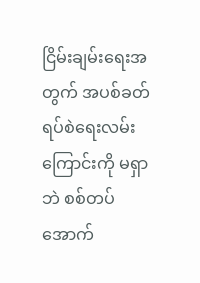ငြိမ်းချမ်းရေးအတွက် အပစ်ခတ်ရပ်စဲရေးလမ်းကြောင်းကို မရှာဘဲ စစ်တပ်အောက်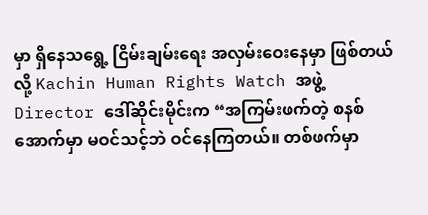မှာ ရှိနေသရွေ့ ငြိမ်းချမ်းရေး အလှမ်းဝေးနေမှာ ဖြစ်တယ်လို့ Kachin Human Rights Watch အဖွဲ့ Director ဒေါ်ဆိုင်းမိုင်းက “အကြမ်းဖက်တဲ့ စနစ်အောက်မှာ မဝင်သင့်ဘဲ ဝင်နေကြတယ်။ တစ်ဖက်မှာ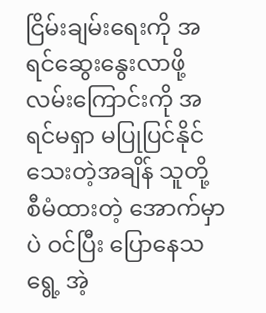ငြိမ်းချမ်းရေးကို အရင်ဆွေးနွေးလာဖို့ လမ်းကြောင်းကို အရင်မရှာ မပြုပြင်နိုင်သေးတဲ့အချိန် သူတို့ စီမံထားတဲ့ အောက်မှာပဲ ဝင်ပြီး ပြောနေသရွေ့ အဲ့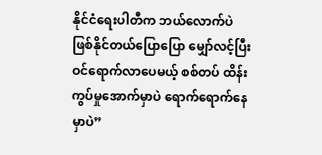နိုင်ငံရေးပါတီက ဘယ်လောက်ပဲ ဖြစ်နိုင်တယ်ပြောပြော မျှော်လင့်ပြီး ဝင်ရောက်လာပေမယ့် စစ်တပ် ထိန်းကွပ်မှုအောက်မှာပဲ ရောက်ရောက်နေမှာပဲ”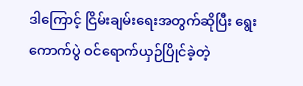ဒါကြောင့် ငြိမ်းချမ်းရေးအတွက်ဆိုပြီး ရွေးကောက်ပွဲ ဝင်ရောက်ယှဉ်ပြိုင်ခဲ့တဲ့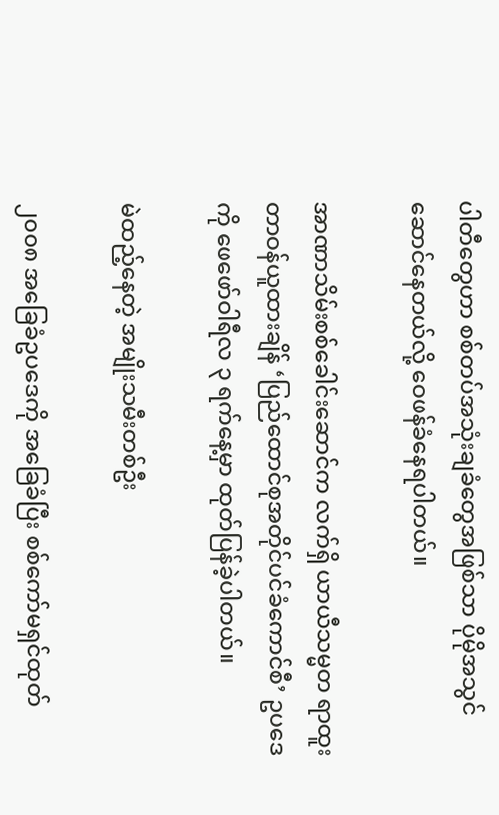ပါတီတွေဟာ စစ်တပ်အသုံးချခံတွေအဖြစ်သာ ပိုမိုအသွင်ဆောင်နေတယ်လို့ ဝေဖန်ခံနေရပါတယ်။

အာဏာသိမ်းစစ်ခေါင်းဆောင်က လက်ရှိ ယာယီသမ္မတ ရာထူးတာဝန်ယူထားချိန် ‘ပြည်ထောင်စုအတိုင်ပင်ခံကောင်စီ’ ဥပဒေကို ဖေဖော်ဝါရီလ ၃ ရက်နေ့မှာ ထုတ်ပြန်ခဲ့ပါတယ်။

မဲထည့်နေတဲ့ အမျိုးသမီးတစ်ဦး

၂၀၀၈ အခြေခံဥပဒေကို အခြေခံပြီး စစ်ကော်မရှင်ထုတ်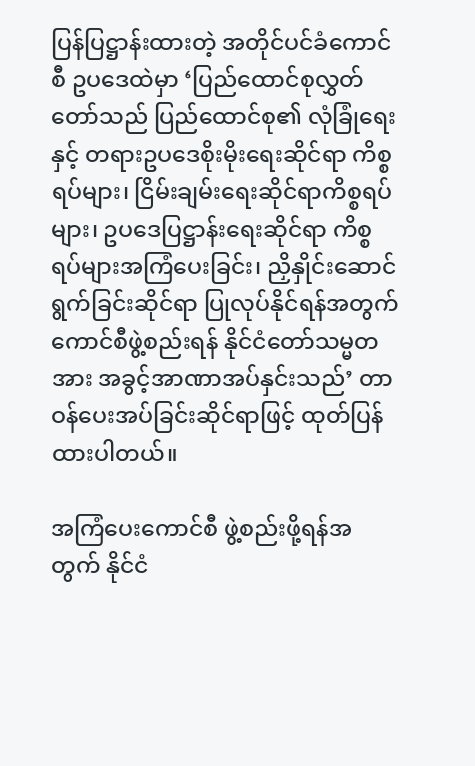ပြန်ပြဋ္ဌာန်းထားတဲ့ အတိုင်ပင်ခံကောင်စီ ဥပဒေထဲမှာ ‘ပြည်ထောင်စုလွှတ်တော်သည် ပြည်ထောင်စု၏ လုံခြုံရေးနှင့် တရားဥပဒေစိုးမိုးရေးဆိုင်ရာ ကိစ္စရပ်များ၊ ငြိမ်းချမ်းရေးဆိုင်ရာကိစ္စရပ်များ၊ ဥပဒေပြဋ္ဌာန်းရေးဆိုင်ရာ ကိစ္စရပ်များအကြံပေးခြင်း၊ ညှိနှိုင်းဆောင်ရွက်ခြင်းဆိုင်ရာ ပြုလုပ်နိုင်ရန်အတွက် ကောင်စီဖွဲ့စည်းရန် နိုင်ငံတော်သမ္မတအား အခွင့်အာဏာအပ်နှင်းသည်’ တာဝန်ပေးအပ်ခြင်းဆိုင်ရာဖြင့် ထုတ်ပြန်ထားပါတယ်။

အကြံပေးကောင်စီ ဖွဲ့စည်းဖို့ရန်အတွက် နိုင်ငံ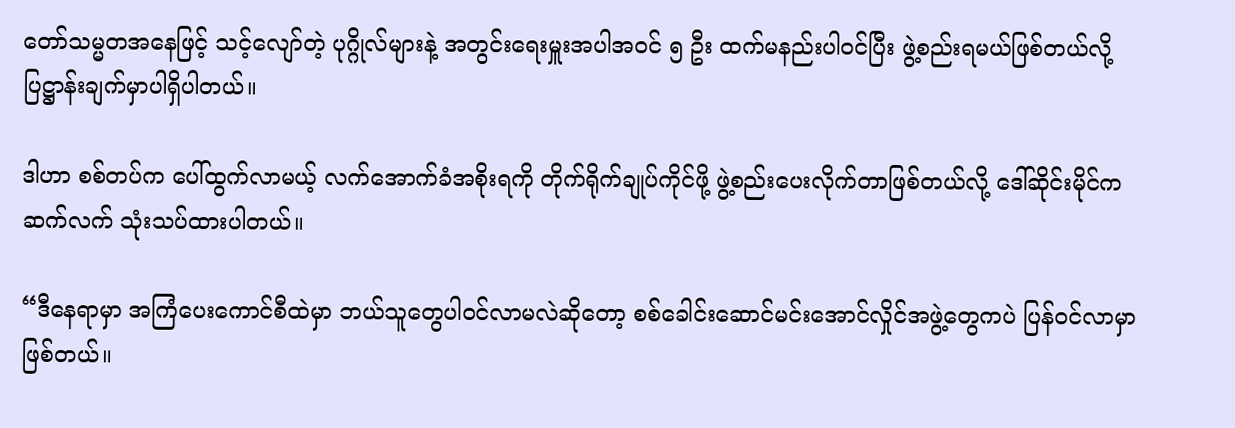တော်သမ္မတအနေဖြင့် သင့်လျော်တဲ့ ပုဂ္ဂိုလ်များနဲ့ အတွင်းရေးမှူးအပါအဝင် ၅ ဦး ထက်မနည်းပါဝင်ပြီး ဖွဲ့စည်းရမယ်ဖြစ်တယ်လို့ပြဋ္ဌာန်းချက်မှာပါရှိပါတယ်။

ဒါဟာ စစ်တပ်က ပေါ်ထွက်လာမယ့် လက်အောက်ခံအစိုးရကို တိုက်ရိုက်ချုပ်ကိုင်ဖို့ ဖွဲ့စည်းပေးလိုက်တာဖြစ်တယ်လို့ ဒေါ်ဆိုင်းမိုင်က ဆက်လက် သုံးသပ်ထားပါတယ်။

“ဒီနေရာမှာ အကြံပေးကောင်စီထဲမှာ ဘယ်သူတွေပါဝင်လာမလဲဆိုတော့ စစ်ခေါင်းဆောင်မင်းအောင်လှိုင်အဖွဲ့တွေကပဲ ပြန်ဝင်လာမှာ ဖြစ်တယ်။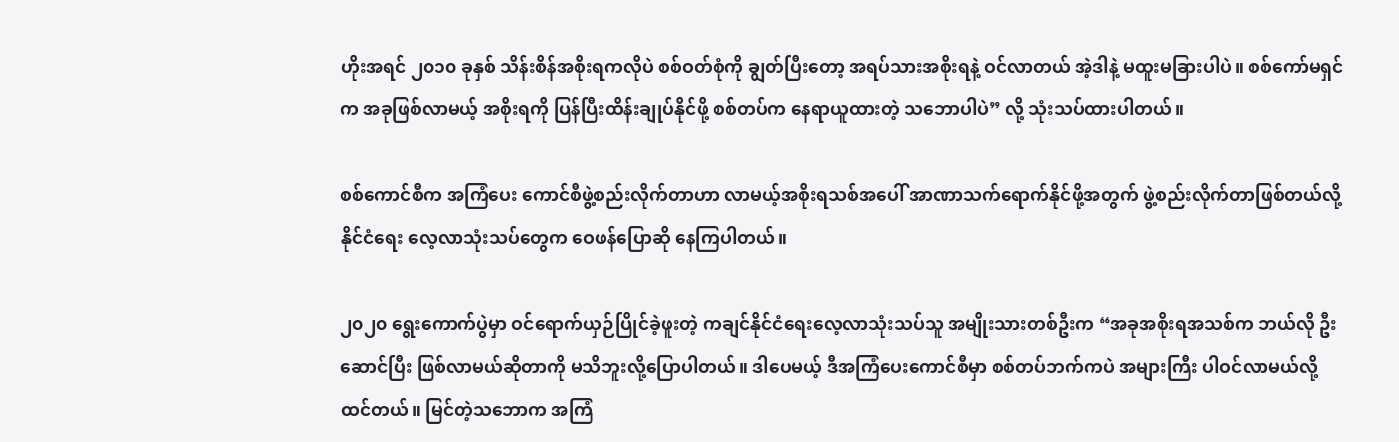ဟိုးအရင် ၂၀၁၀ ခုနှစ် သိန်းစိန်အစိုးရကလိုပဲ စစ်ဝတ်စုံကို ချွတ်ပြီးတော့ အရပ်သားအစိုးရနဲ့ ဝင်လာတယ် အဲ့ဒါနဲ့ မထူးမခြားပါပဲ။ စစ်ကော်မရှင်က အခုဖြစ်လာမယ့် အစိုးရကို ပြန်ပြီးထိန်းချုပ်နိုင်ဖို့ စစ်တပ်က နေရာယူထားတဲ့ သဘောပါပဲ” လို့ သုံးသပ်ထားပါတယ်။

စစ်ကောင်စီက အကြံပေး ကောင်စီဖွဲ့စည်းလိုက်တာဟာ လာမယ့်အစိုးရသစ်အပေါ် အာဏာသက်ရောက်နိုင်ဖို့အတွက် ဖွဲ့စည်းလိုက်တာဖြစ်တယ်လို့ နိုင်ငံရေး လေ့လာသုံးသပ်တွေက ဝေဖန်ပြောဆို နေကြပါတယ်။

၂၀၂၀ ရွေးကောက်ပွဲမှာ ဝင်ရောက်ယှဉ်ပြိုင်ခဲ့ဖူးတဲ့ ကချင်နိုင်ငံရေးလေ့လာသုံးသပ်သူ အမျိုးသားတစ်ဦးက “အခုအစိုးရအသစ်က ဘယ်လို ဦးဆောင်ပြီး ဖြစ်လာမယ်ဆိုတာကို မသိဘူးလို့ပြောပါတယ်။ ဒါပေမယ့် ဒီအကြံပေးကောင်စီမှာ စစ်တပ်ဘက်ကပဲ အများကြီး ပါဝင်လာမယ်လို့ ထင်တယ်။ မြင်တဲ့သဘောက အကြံ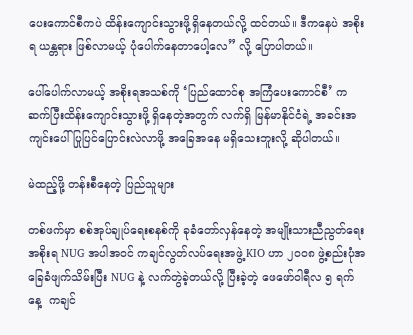ပေးကောင်စီကပဲ ထိန်းကျောင်းသွားဖို့ရှိနေတယ်လို့ ထင်တယ်။ ဒီကနေပဲ အစိုးရ ယန္တရား ဖြစ်လာမယ့် ပုံပေါက်နေတာပေါ့လေ” လို့ ပြောပါတယ်။

ပေါ်ပေါက်လာမယ့် အစိုးရအသစ်ကို ‘ပြည်ထောင်စု အကြံပေးကောင်စီ’ က ဆက်ပြီးထိန်းကျောင်းသွားဖို့ ရှိနေတဲ့အတွက် လက်ရှိ မြန်မာနိုင်ငံရဲ့ အခင်းအကျင်းပေါ် ပြုပြင်ပြောင်းလဲလာဖို့ အခြေအနေ မရှိသေးဘူးလို့ ဆိုပါတယ်။

မဲထည့်ဖို့ တန်းစီနေတဲ့ ပြည်သူများ

တစ်ဖက်မှာ စစ်အုပ်ချုပ်ရေးစနစ်ကို ခုခံတော်လှန်နေတဲ့ အမျိုးသားညီညွတ်ရေးအစိုးရ NUG အပါအဝင် ကချင်လွတ်လပ်ရေးအဖွဲ့ KIO ဟာ ၂၀၀၈ ဖွဲ့စည်းပုံအခြေခံဖျက်သိမ်းပြီး NUG နဲ့ လက်တွဲခဲ့တယ်လို့ ပြီးခဲ့တဲ့ ဖေဖော်ဝါရီလ ၅ ရက်နေ့  ကချင်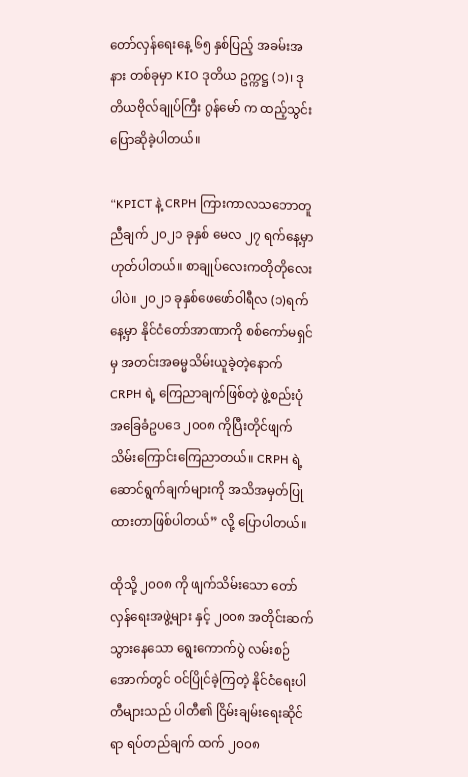တော်လှန်ရေးနေ့ ၆၅ နှစ်ပြည့် အခမ်းအနား တစ်ခုမှာ KIO ဒုတိယ ဥက္ကဋ္ဌ (၁)၊ ဒုတိယဗိုလ်ချုပ်ကြီး ဂွန်မော် က ထည့်သွင်း ပြောဆိုခဲ့ပါတယ်။

“KPICT နဲ့ CRPH ကြားကာလသဘောတူညီချက် ၂၀၂၁ ခုနှစ် မေလ ၂၇ ရက်နေ့မှာဟုတ်ပါတယ်။ စာချုပ်လေးကတိုတိုလေးပါပဲ။ ၂၀၂၁ ခုနှစ်ဖေဖော်ဝါရီလ (၁)ရက်နေ့မှာ နိုင်ငံတော်အာဏာကို စစ်ကော်မရှင်မှ အတင်းအဓမ္မသိမ်းယူခဲ့တဲ့နောက် CRPH ရဲ့ ကြေညာချက်ဖြစ်တဲ့ ဖွဲ့စည်းပုံအခြေခံဥပဒေ ၂၀၀၈ ကိုပြီးတိုင်ဖျက်သိမ်းကြောင်းကြေညာတယ်။ CRPH ရဲ့ ဆောင်ရွက်ချက်များကို အသိအမှတ်ပြုထားတာဖြစ်ပါတယ်” လို့ ပြောပါတယ်။

ထိုသို့ ၂၀၀၈ ကို ဖျက်သိမ်းသော တော်လှန်ရေးအဖွဲ့များ နှင့် ၂၀၀၈ အတိုင်းဆက်သွားနေသော ရွေးကောက်ပွဲ လမ်းစဉ်အောက်တွင် ဝင်ပြိုင်ခဲ့ကြတဲ့ နိုင်ငံရေးပါတီများသည် ပါတီ၏ ငြိမ်းချမ်းရေးဆိုင်ရာ ရပ်တည်ချက် ထက် ၂၀၀၈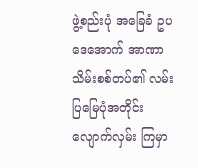ဖွဲ့စည်းပုံ အခြေခံ ဥပဒေအောက် အာဏာသိမ်းစစ်တပ်၏ လမ်းပြမြေပုံအတိုင်း လျောက်လှမ်း ကြမှာ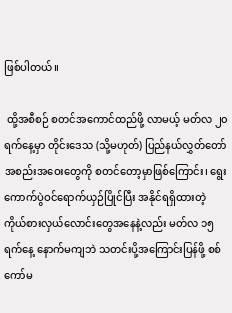ဖြစ်ပါတယ်။

 ထို့အစီစဉ် စတင်အကောင်ထည်ဖို့ လာမယ့် မတ်လ ၂၀ ရက်နေ့မှာ တိုင်းဒေသ (သို့မဟုတ်) ပြည်နယ်လွှတ်တော်အစည်းအဝေးတွေကို စတင်တော့မှာဖြစ်ကြောင်း၊ ရွေးကောက်ပွဲဝင်ရောက်ယှဉ်ပြိုင်ပြီး အနိုင်ရရှိထားတဲ့ ကိုယ်စားလှယ်လောင်းတွေအနေနဲ့လည်း မတ်လ ၁၅ ရက်နေ့ နောက်မကျဘဲ သတင်းပို့အကြောင်းပြန်ဖို့ စစ်ကော်မ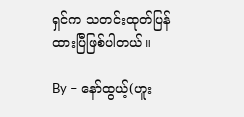ရှင်က သတင်းထုတ်ပြန်ထားပြီဖြစ်ပါတယ်။

By – နော်ထွယ့်(ဟူး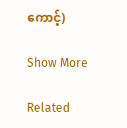ကောင့်)

Show More

Related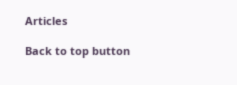Articles

Back to top button